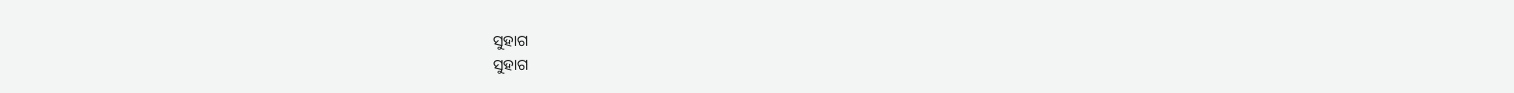ସୁହାଗ
ସୁହାଗ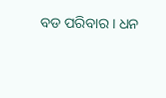ବଡ ପରିବାର । ଧନ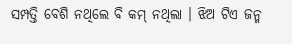ସମ୍ପତ୍ତି ବେଶି ନଥିଲେ ବି କମ୍ ନଥିଲା । ଝିଅ ଟିଏ ଜନ୍ମ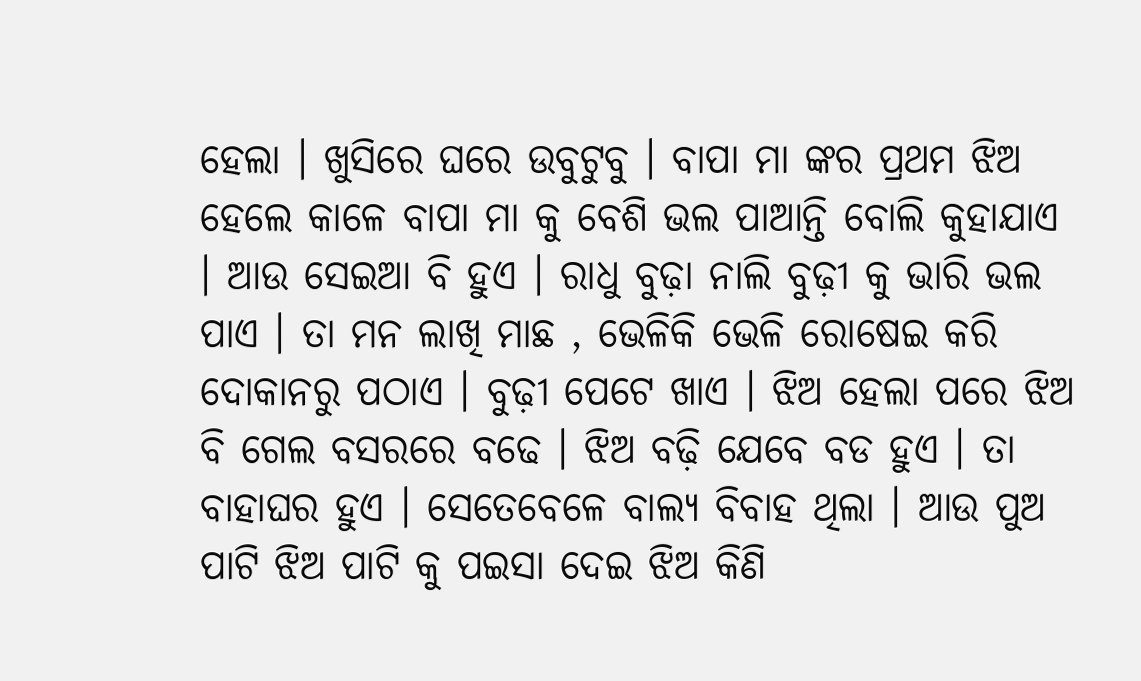ହେଲା । ଖୁସିରେ ଘରେ ଉବୁଟୁବୁ । ବାପା ମା ଙ୍କର ପ୍ରଥମ ଝିଅ ହେଲେ କାଳେ ବାପା ମା କୁ ବେଶି ଭଲ ପାଆନ୍ତି ବୋଲି କୁହାଯାଏ । ଆଉ ସେଇଆ ବି ହୁଏ । ରାଧୁ ବୁଢ଼ା ନାଲି ବୁଢ଼ୀ କୁ ଭାରି ଭଲ ପାଏ । ତା ମନ ଲାଖି ମାଛ , ଭେଳିକି ଭେଳି ରୋଷେଇ କରି ଦୋକାନରୁ ପଠାଏ । ବୁଢ଼ୀ ପେଟେ ଖାଏ । ଝିଅ ହେଲା ପରେ ଝିଅ ବି ଗେଲ ବସରରେ ବଢେ । ଝିଅ ବଢ଼ି ଯେବେ ବଡ ହୁଏ । ତା ବାହାଘର ହୁଏ । ସେତେବେଳେ ବାଲ୍ୟ ବିବାହ ଥିଲା । ଆଉ ପୁଅ ପାଟି ଝିଅ ପାଟି କୁ ପଇସା ଦେଇ ଝିଅ କିଣି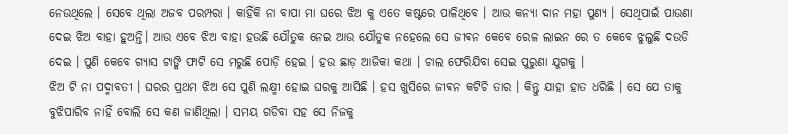ନେଉଥିଲେ । ସେବେ ଥିଲା ଅଜବ ପରମ୍ପରା । କାହିଁକି ନା ବାପା ମା ଘରେ ଝିଅ କୁ ଏତେ କଷ୍ଟରେ ପାଳିଥିବେ । ଆଉ କନ୍ୟା ଦାନ ମହା ପୁଣ୍ୟ । ସେଥିପାଇଁ ପାଉଣା ଦେଇ ଝିଅ ବାହା ହୁଅନ୍ତି। ଆଉ ଏବେ ଝିଅ ବାହା ହଉଛି ଯୌତୁକ ନେଇ ଆଉ ଯୌତୁକ ନହେଲେ ସେ ଜୀଵନ କେବେ ରେଳ ଲାଇନ ରେ ତ କେବେ ଝୁଲୁଛି ଦଉଡି ଦେଇ । ପୁଣି କେବେ ଗ୍ୟାସ ଟାଙ୍କି ଫାଟି ସେ ମରୁଛି ପୋଡ଼ି ହେଇ । ହଉ ଛାଡ଼ ଆଜିକା କଥା । ଚାଲ ଫେରିଯିବା ସେଇ ପୁରୁଣା ଯୁଗକୁ ।
ଝିଅ ଟି ନା ପଦ୍ମାବତୀ । ଘରର ପ୍ରଥମ ଝିଅ ସେ ପୁଣି ଲକ୍ଷ୍ମୀ ହୋଇ ଘରକୁ ଆସିଛି । ହସ ଖୁସିରେ ଜୀଵନ କଟିଚି ତାର । କିନ୍ତୁ ଯାହା ହାତ ଧରିଛି । ସେ ଯେ ତାକୁ ବୁଝିପାରିବ ନାହିଁ ବୋଲି ସେ କଣ ଜାଣିଥିଲା । ସମୟ ଗଡିବା ସହ ସେ ନିଜକୁ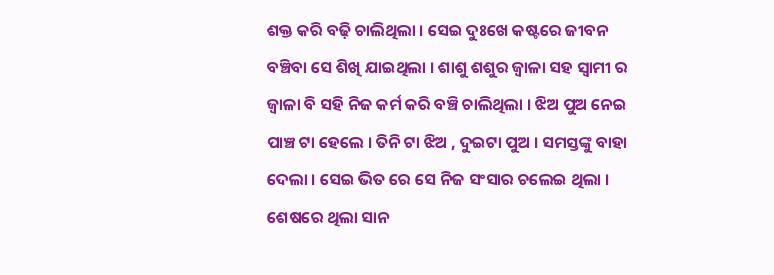ଶକ୍ତ କରି ବଢ଼ି ଚାଲିଥିଲା । ସେଇ ଦୁଃଖେ କଷ୍ଟରେ ଜୀବନ ବଞ୍ଚିବା ସେ ଶିଖି ଯାଇଥିଲା । ଶାଶୁ ଶଶୁର ଜ୍ଵାଳା ସହ ସ୍ବାମୀ ର ଜ୍ଵାଳା ବି ସହି ନିଜ କର୍ମ କରି ବଞ୍ଚି ଚାଲିଥିଲା । ଝିଅ ପୁଅ ନେଇ ପାଞ୍ଚ ଟା ହେଲେ । ତିନି ଟା ଝିଅ , ଦୁଇଟା ପୁଅ । ସମସ୍ତଙ୍କୁ ବାହା ଦେଲା । ସେଇ ଭିତ ରେ ସେ ନିଜ ସଂସାର ଚଲେଇ ଥିଲା । ଶେଷରେ ଥିଲା ସାନ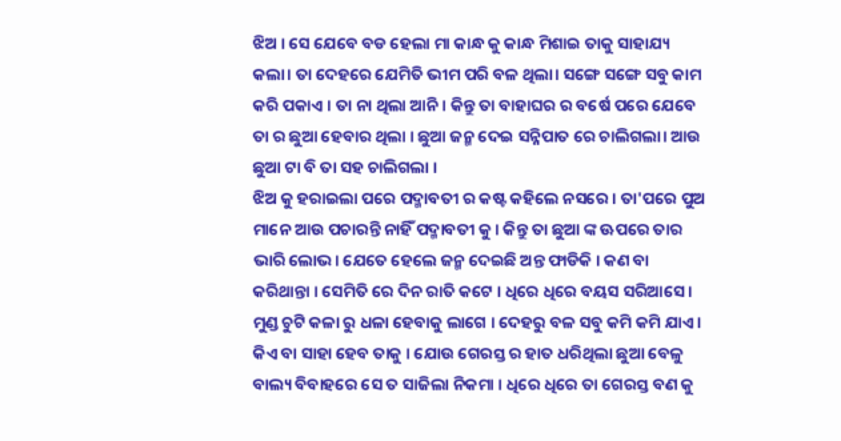ଝିଅ । ସେ ଯେବେ ବଡ ହେଲା ମା କାନ୍ଧ କୁ କାନ୍ଧ ମିଶାଇ ତାକୁ ସାହାଯ୍ୟ କଲା। ତା ଦେହରେ ଯେମିତି ଭୀମ ପରି ବଳ ଥିଲା। ସଙ୍ଗେ ସଙ୍ଗେ ସବୁ କାମ କରି ପକାଏ । ତା ନା ଥିଲା ଆନି। କିନ୍ତୁ ତା ବାହାଘର ର ବର୍ଷେ ପରେ ଯେବେ ତା ର ଛୁଆ ହେବାର ଥିଲା । ଛୁଆ ଜନ୍ମ ଦେଇ ସନ୍ନିପାତ ରେ ଚାଲିଗଲା। ଆଉ ଛୁଆ ଟା ବି ତା ସହ ଚାଲିଗଲା ।
ଝିଅ କୁ ହରାଇଲା ପରେ ପଦ୍ମାବତୀ ର କଷ୍ଟ କହିଲେ ନସରେ । ତା'ପରେ ପୁଅ ମାନେ ଆଉ ପଚାରନ୍ତି ନାହିଁ ପଦ୍ମାବତୀ କୁ । କିନ୍ତୁ ତା ଛୁଆ ଙ୍କ ଊପରେ ତାର ଭାରି ଲୋଭ। ଯେତେ ହେଲେ ଜନ୍ମ ଦେଇଛି ଅନ୍ତ ଫାଡିକି । କଣ ବା କରିଥାନ୍ତା । ସେମିତି ରେ ଦିନ ରାତି କଟେ । ଧିରେ ଧିରେ ବୟସ ସରିଆସେ । ମୁଣ୍ଡ ଚୁଟି କଳା ରୁ ଧଳା ହେବାକୁ ଲାଗେ । ଦେହରୁ ବଳ ସବୁ କମି କମି ଯାଏ । କିଏ ବା ସାହା ହେବ ତାକୁ । ଯୋଉ ଗେରସ୍ତ ର ହାତ ଧରିଥିଲା ଛୁଆ ବେଳୁ ବାଲ୍ୟ ବିବାହରେ ସେ ତ ସାଜିଲା ନିକମା । ଧିରେ ଧିରେ ତା ଗେରସ୍ତ ବଣ କୁ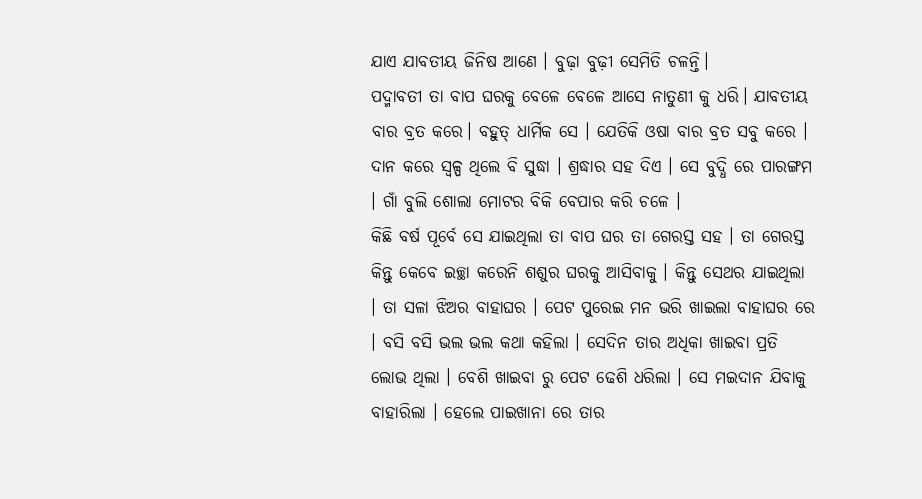ଯାଏ ଯାବତୀୟ ଜିନିଷ ଆଣେ । ବୁଢ଼ା ବୁଢ଼ୀ ସେମିତି ଚଳନ୍ତି।
ପଦ୍ମାବତୀ ତା ବାପ ଘରକୁ ବେଳେ ବେଳେ ଆସେ ନାତୁଣୀ କୁ ଧରି। ଯାବତୀୟ ବାର ବ୍ରତ କରେ। ବହୁତ୍ ଧାର୍ମିକ ସେ । ଯେତିକି ଓଷା ବାର ବ୍ରତ ସବୁ କରେ । ଦାନ କରେ ସ୍ଵଳ୍ପ ଥିଲେ ବି ସୁଦ୍ଧା । ଶ୍ରଦ୍ଧାର ସହ ଦିଏ । ସେ ବୁଦ୍ଧି ରେ ପାରଙ୍ଗମ । ଗାଁ ବୁଲି ଶୋଲା ମୋଟର ବିକି ବେପାର କରି ଚଳେ ।
କିଛି ବର୍ଷ ପୂର୍ବେ ସେ ଯାଇଥିଲା ତା ବାପ ଘର ତା ଗେରସ୍ତ ସହ । ତା ଗେରସ୍ତ କିନ୍ତୁ କେବେ ଇଚ୍ଛା କରେନି ଶଶୁର ଘରକୁ ଆସିବାକୁ । କିନ୍ତୁ ସେଥର ଯାଇଥିଲା । ତା ସଳା ଝିଅର ବାହାଘର । ପେଟ ପୁରେଇ ମନ ଭରି ଖାଇଲା ବାହାଘର ରେ । ବସି ବସି ଭଲ ଭଲ କଥା କହିଲା । ସେଦିନ ତାର ଅଧିକା ଖାଇବା ପ୍ରତି ଲୋଭ ଥିଲା । ବେଶି ଖାଇବା ରୁ ପେଟ ଢେଶି ଧରିଲା । ସେ ମଇଦାନ ଯିବାକୁ ବାହାରିଲା । ହେଲେ ପାଇଖାନା ରେ ତାର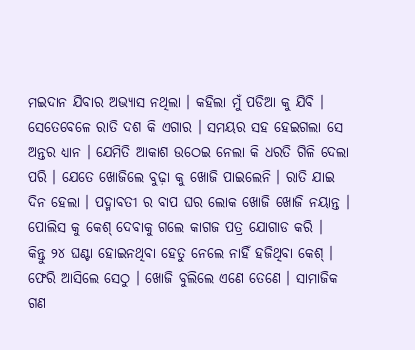ମଇଦାନ ଯିବାର ଅଭ୍ୟାସ ନଥିଲା । କହିଲା ମୁଁ ପଡିଆ କୁ ଯିବି । ସେତେବେଳେ ରାତି ଦଶ କି ଏଗାର । ସମୟର ସହ ହେଇଗଲା ସେ ଅନ୍ତର ଧ୍ୟାନ । ଯେମିତି ଆକାଶ ଉଠେଇ ନେଲା କି ଧରତି ଗିଳି ଦେଲା ପରି । ଯେତେ ଖୋଜିଲେ ବୁଢ଼ା କୁ ଖୋଜି ପାଇଲେନି । ରାତି ଯାଇ ଦିନ ହେଲା । ପଦ୍ମାବତୀ ର ବାପ ଘର ଲୋକ ଖୋଜି ଖୋଜି ନୟାନ୍ତ । ପୋଲିସ କୁ କେଶ୍ ଦେବାକୁ ଗଲେ କାଗଜ ପତ୍ର ଯୋଗାଡ କରି ।
କିନ୍ତୁ ୨୪ ଘଣ୍ଟା ହୋଇନଥିବା ହେତୁ ନେଲେ ନାହିଁ ହଜିଥିବା କେଶ୍ । ଫେରି ଆସିଲେ ସେଠୁ । ଖୋଜି ବୁଲିଲେ ଏଣେ ତେଣେ । ସାମାଜିକ ଗଣ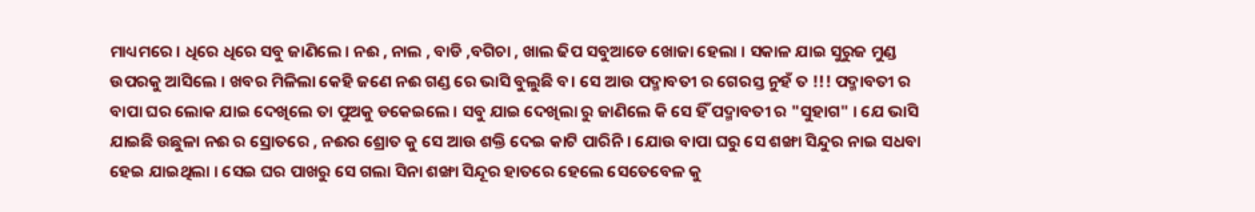ମାଧ୍ୟମରେ । ଧିରେ ଧିରେ ସବୁ ଜାଣିଲେ । ନଈ , ନାଲ , ବାଡି ,ବଗିଚା , ଖାଲ ଢିପ ସବୁଆଡେ ଖୋଜା ହେଲା । ସକାଳ ଯାଇ ସୁରୁଜ ମୁଣ୍ଡ ଉପରକୁ ଆସିଲେ । ଖବର ମିଳିଲା କେହି ଜଣେ ନଈ ଗଣ୍ଡ ରେ ଭାସି ବୁଲୁଛି ବ। ସେ ଆଉ ପଦ୍ମାବତୀ ର ଗେରସ୍ତ ନୁହଁ ତ !!! ପଦ୍ମାବତୀ ର ବାପା ଘର ଲୋକ ଯାଇ ଦେଖିଲେ ତା ପୁଅକୁ ଡକେଇଲେ । ସବୁ ଯାଇ ଦେଖିଲା ରୁ ଜାଣିଲେ କି ସେ ହିଁ ପଦ୍ମାବତୀ ର "ସୁହାଗ" । ଯେ ଭାସି ଯାଇଛି ଉଛୁଳା ନଈ ର ସ୍ରୋତରେ , ନଈର ଶ୍ରୋତ କୁ ସେ ଆଉ ଶକ୍ତି ଦେଇ କାଟି ପାରିନି । ଯୋଉ ବାପା ଘରୁ ସେ ଶଙ୍ଖା ସିନ୍ଦୁର ନାଇ ସଧବା ହେଇ ଯାଇଥିଲା । ସେଇ ଘର ପାଖରୁ ସେ ଗଲା ସିନା ଶଙ୍ଖା ସିନ୍ଦୂର ହାତରେ ହେଲେ ସେତେବେଳ କୁ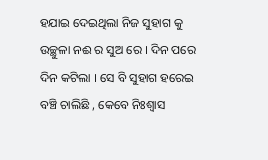ହଯାଇ ଦେଇଥିଲା ନିଜ ସୁହାଗ କୁ ଉଚ୍ଛୁଳା ନଈ ର ସୁଅ ରେ । ଦିନ ପରେ ଦିନ କଟିଲା । ସେ ବି ସୁହାଗ ହରେଇ ବଞ୍ଚି ଚାଲିଛି , କେବେ ନିଃଶ୍ୱାସ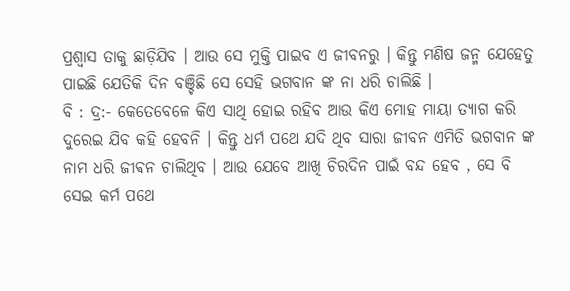ପ୍ରଶ୍ୱାସ ତାକୁ ଛାଡ଼ିଯିବ । ଆଉ ସେ ମୁକ୍ତି ପାଇବ ଏ ଜୀବନରୁ । କିନ୍ତୁ ମଣିଷ ଜନ୍ମ ଯେହେତୁ ପାଇଛି ଯେତିକି ଦିନ ବଞ୍ଚିଛି ସେ ସେହି ଭଗବାନ ଙ୍କ ନା ଧରି ଚାଲିଛି ।
ବି : ଦ୍ର:- କେତେବେଳେ କିଏ ସାଥି ହୋଇ ରହିବ ଆଉ କିଏ ମୋହ ମାୟା ତ୍ୟାଗ କରି ଦୁରେଇ ଯିବ କହି ହେବନି । କିନ୍ତୁ ଧର୍ମ ପଥେ ଯଦି ଥିବ ସାରା ଜୀବନ ଏମିତି ଭଗବାନ ଙ୍କ ନାମ ଧରି ଜୀଵନ ଚାଲିଥିବ । ଆଉ ଯେବେ ଆଖି ଚିରଦିନ ପାଇଁ ବନ୍ଦ ହେବ , ସେ ବି ସେଇ କର୍ମ ପଥେ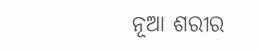ନୂଆ ଶରୀର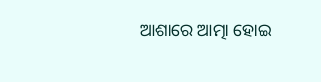ଆଶାରେ ଆତ୍ମା ହୋଇ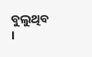ବୁଲୁଥିବ ।